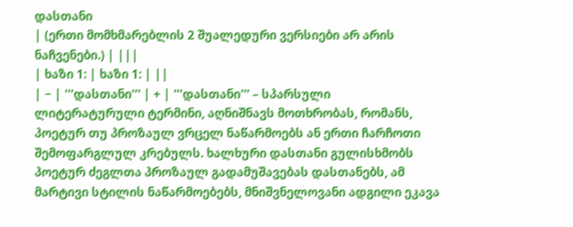დასთანი
| (ერთი მომხმარებლის 2 შუალედური ვერსიები არ არის ნაჩვენები.) | |||
| ხაზი 1: | ხაზი 1: | ||
| − | '''დასთანი''' | + | '''დასთანი''' – სპარსული ლიტერატურული ტერმინი, აღნიშნავს მოთხრობას, რომანს, პოეტურ თუ პროზაულ ვრცელ ნაწარმოებს ან ერთი ჩარჩოთი შემოფარგლულ კრებულს. ხალხური დასთანი გულისხმობს პოეტურ ძეგლთა პროზაულ გადამუშავებას დასთანებს, ამ მარტივი სტილის ნაწარმოებებს, მნიშვნელოვანი ადგილი ეკავა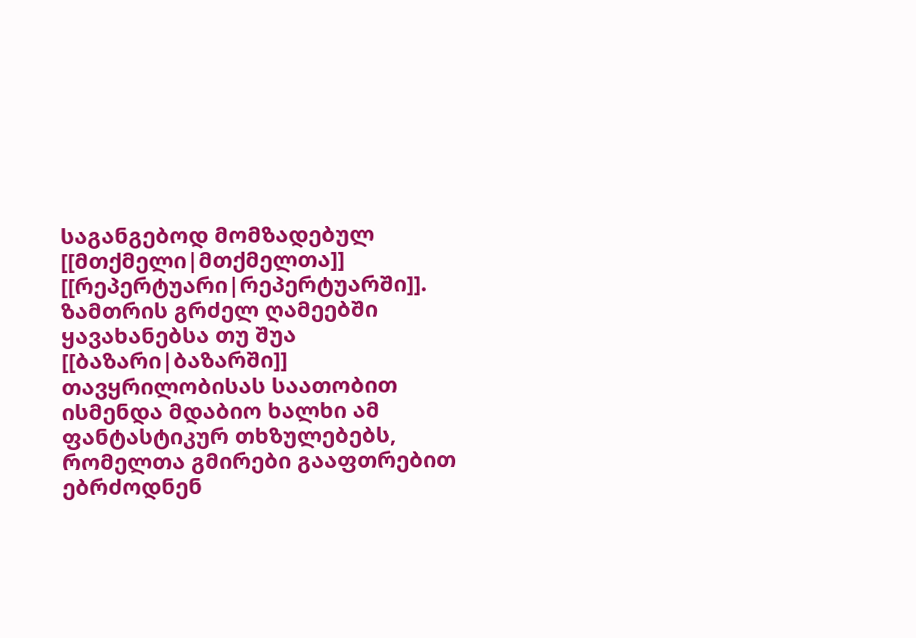საგანგებოდ მომზადებულ [[მთქმელი|მთქმელთა]] [[რეპერტუარი|რეპერტუარში]]. ზამთრის გრძელ ღამეებში ყავახანებსა თუ შუა [[ბაზარი|ბაზარში]] თავყრილობისას საათობით ისმენდა მდაბიო ხალხი ამ ფანტასტიკურ თხზულებებს, რომელთა გმირები გააფთრებით ებრძოდნენ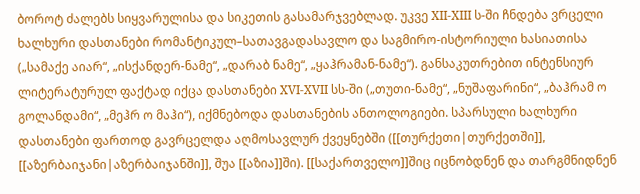ბოროტ ძალებს სიყვარულისა და სიკეთის გასამარჯვებლად. უკვე XII-XIII ს-ში ჩნდება ვრცელი ხალხური დასთანები რომანტიკულ–სათავგადასავლო და საგმირო-ისტორიული ხასიათისა („სამაქე აიარ“, „ისქანდერ-ნამე“, „დარაბ ნამე“, „ყაჰრამან-ნამე“). განსაკუთრებით ინტენსიურ ლიტერატურულ ფაქტად იქცა დასთანები XVI-XVII სს-ში („თუთი-ნამე“, „ნუშაფარინი“, „ბაჰრამ ო გოლანდამი“, „მეჰრ ო მაჰი“), იქმნებოდა დასთანების ანთოლოგიები. სპარსული ხალხური დასთანები ფართოდ გავრცელდა აღმოსავლურ ქვეყნებში ([[თურქეთი|თურქეთში]], [[აზერბაიჯანი|აზერბაიჯანში]], შუა [[აზია]]ში). [[საქართველო]]შიც იცნობდნენ და თარგმნიდნენ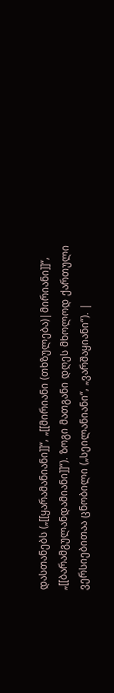დასთანებს („[[ყარამანიანი]]“, „[[მირიანი (თხზულება)|მირიანი]]“, „[[ბარამგულანდამიანი]]“). ზოგი მათგანი დღეს მხოლოდ ქართული ვერსიებითაა ცნობილი („სეილანიანი“, „ვარშაყიანი“). |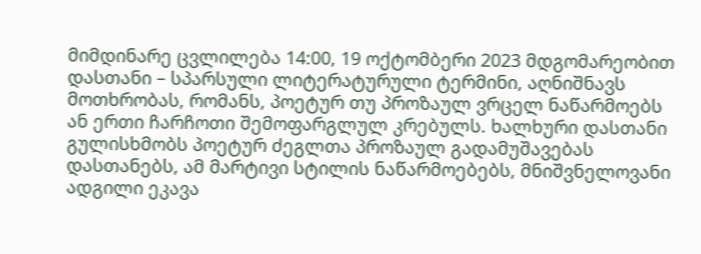მიმდინარე ცვლილება 14:00, 19 ოქტომბერი 2023 მდგომარეობით
დასთანი – სპარსული ლიტერატურული ტერმინი, აღნიშნავს მოთხრობას, რომანს, პოეტურ თუ პროზაულ ვრცელ ნაწარმოებს ან ერთი ჩარჩოთი შემოფარგლულ კრებულს. ხალხური დასთანი გულისხმობს პოეტურ ძეგლთა პროზაულ გადამუშავებას დასთანებს, ამ მარტივი სტილის ნაწარმოებებს, მნიშვნელოვანი ადგილი ეკავა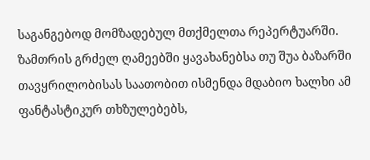საგანგებოდ მომზადებულ მთქმელთა რეპერტუარში. ზამთრის გრძელ ღამეებში ყავახანებსა თუ შუა ბაზარში თავყრილობისას საათობით ისმენდა მდაბიო ხალხი ამ ფანტასტიკურ თხზულებებს,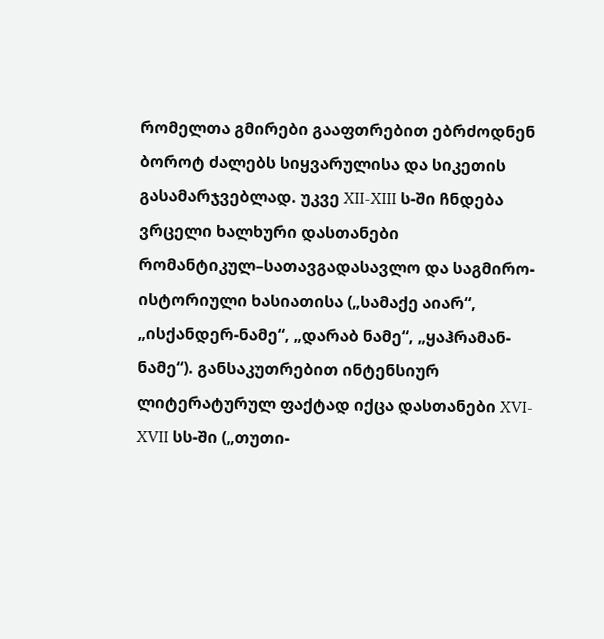რომელთა გმირები გააფთრებით ებრძოდნენ ბოროტ ძალებს სიყვარულისა და სიკეთის გასამარჯვებლად. უკვე XII-XIII ს-ში ჩნდება ვრცელი ხალხური დასთანები რომანტიკულ–სათავგადასავლო და საგმირო-ისტორიული ხასიათისა („სამაქე აიარ“, „ისქანდერ-ნამე“, „დარაბ ნამე“, „ყაჰრამან-ნამე“). განსაკუთრებით ინტენსიურ ლიტერატურულ ფაქტად იქცა დასთანები XVI-XVII სს-ში („თუთი-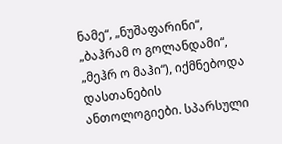ნამე“, „ნუშაფარინი“, „ბაჰრამ ო გოლანდამი“, „მეჰრ ო მაჰი“), იქმნებოდა დასთანების ანთოლოგიები. სპარსული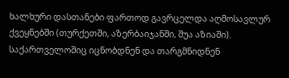ხალხური დასთანები ფართოდ გავრცელდა აღმოსავლურ ქვეყნებში (თურქეთში, აზერბაიჯანში, შუა აზიაში). საქართველოშიც იცნობდნენ და თარგმნიდნენ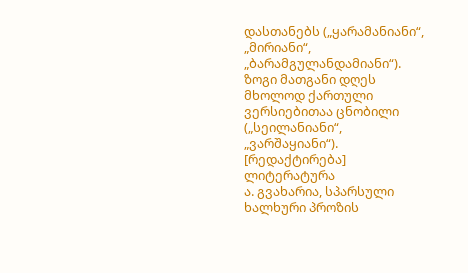დასთანებს („ყარამანიანი“, „მირიანი“, „ბარამგულანდამიანი“). ზოგი მათგანი დღეს მხოლოდ ქართული ვერსიებითაა ცნობილი („სეილანიანი“, „ვარშაყიანი“).
[რედაქტირება] ლიტერატურა
ა. გვახარია, სპარსული ხალხური პროზის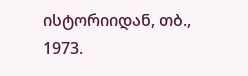ისტორიიდან, თბ., 1973.